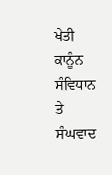ਖੇਤੀ ਕਾਨੂੰਨ ਸੰਵਿਧਾਨ ਤੇ ਸੰਘਵਾਦ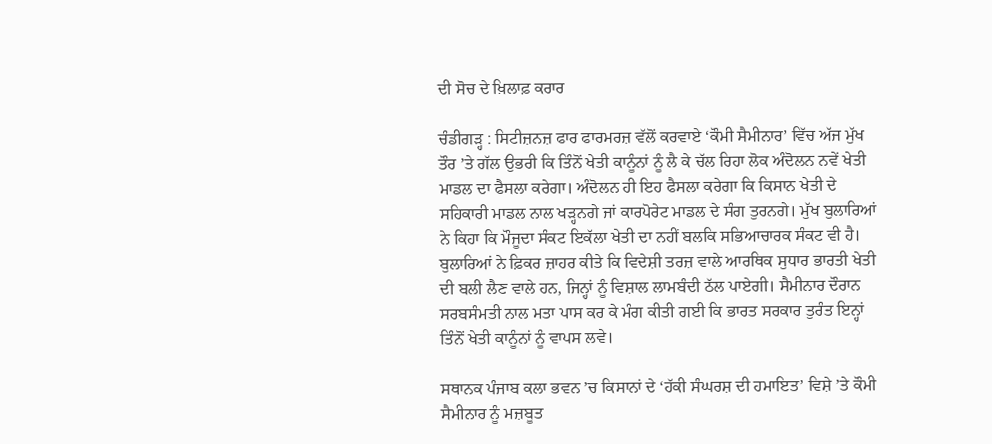ਦੀ ਸੋਚ ਦੇ ਖ਼ਿਲਾਫ਼ ਕਰਾਰ

ਚੰਡੀਗੜ੍ਹ : ਸਿਟੀਜ਼ਨਜ਼ ਫਾਰ ਫਾਰਮਰਜ਼ ਵੱਲੋਂ ਕਰਵਾਏ ‘ਕੌਮੀ ਸੈਮੀਨਾਰ’ ਵਿੱਚ ਅੱਜ ਮੁੱਖ ਤੌਰ ’ਤੇ ਗੱਲ ਉਭਰੀ ਕਿ ਤਿੰਨੋਂ ਖੇਤੀ ਕਾਨੂੰਨਾਂ ਨੂੰ ਲੈ ਕੇ ਚੱਲ ਰਿਹਾ ਲੋਕ ਅੰਦੋਲਨ ਨਵੇਂ ਖੇਤੀ ਮਾਡਲ ਦਾ ਫੈਸਲਾ ਕਰੇਗਾ। ਅੰਦੋਲਨ ਹੀ ਇਹ ਫੈਸਲਾ ਕਰੇਗਾ ਕਿ ਕਿਸਾਨ ਖੇਤੀ ਦੇ ਸਹਿਕਾਰੀ ਮਾਡਲ ਨਾਲ ਖੜ੍ਹਨਗੇ ਜਾਂ ਕਾਰਪੋਰੇਟ ਮਾਡਲ ਦੇ ਸੰਗ ਤੁਰਨਗੇ। ਮੁੱਖ ਬੁਲਾਰਿਆਂ ਨੇ ਕਿਹਾ ਕਿ ਮੌਜੂਦਾ ਸੰਕਟ ਇਕੱਲਾ ਖੇਤੀ ਦਾ ਨਹੀਂ ਬਲਕਿ ਸਭਿਆਚਾਰਕ ਸੰਕਟ ਵੀ ਹੈ। ਬੁਲਾਰਿਆਂ ਨੇ ਫ਼ਿਕਰ ਜ਼ਾਹਰ ਕੀਤੇ ਕਿ ਵਿਦੇਸ਼ੀ ਤਰਜ਼ ਵਾਲੇ ਆਰਥਿਕ ਸੁਧਾਰ ਭਾਰਤੀ ਖੇਤੀ ਦੀ ਬਲੀ ਲੈਣ ਵਾਲੇ ਹਨ, ਜਿਨ੍ਹਾਂ ਨੂੰ ਵਿਸ਼ਾਲ ਲਾਮਬੰਦੀ ਠੱਲ ਪਾਏਗੀ। ਸੈਮੀਨਾਰ ਦੌਰਾਨ ਸਰਬਸੰਮਤੀ ਨਾਲ ਮਤਾ ਪਾਸ ਕਰ ਕੇ ਮੰਗ ਕੀਤੀ ਗਈ ਕਿ ਭਾਰਤ ਸਰਕਾਰ ਤੁਰੰਤ ਇਨ੍ਹਾਂ ਤਿੰਨੋਂ ਖੇਤੀ ਕਾਨੂੰਨਾਂ ਨੂੰ ਵਾਪਸ ਲਵੇ।

ਸਥਾਨਕ ਪੰਜਾਬ ਕਲਾ ਭਵਨ ’ਚ ਕਿਸਾਨਾਂ ਦੇ ‘ਹੱਕੀ ਸੰਘਰਸ਼ ਦੀ ਹਮਾਇਤ’ ਵਿਸ਼ੇ ’ਤੇ ਕੌਮੀ ਸੈਮੀਨਾਰ ਨੂੰ ਮਜ਼ਬੂਤ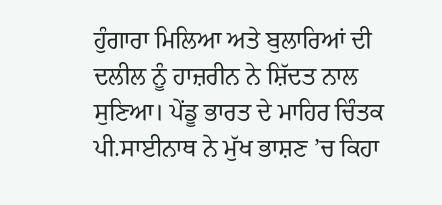ਹੁੰਗਾਰਾ ਮਿਲਿਆ ਅਤੇ ਬੁਲਾਰਿਆਂ ਦੀ ਦਲੀਲ ਨੂੰ ਹਾਜ਼ਰੀਨ ਨੇ ਸ਼ਿੱਦਤ ਨਾਲ ਸੁਣਿਆ। ਪੇਂਡੂ ਭਾਰਤ ਦੇ ਮਾਹਿਰ ਚਿੰਤਕ ਪੀ.ਸਾਈਨਾਥ ਨੇ ਮੁੱਖ ਭਾਸ਼ਣ ’ਚ ਕਿਹਾ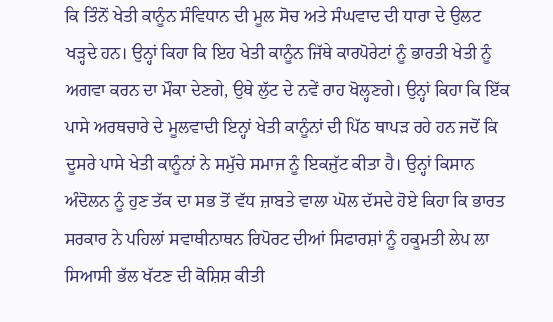ਕਿ ਤਿੰਨੋਂ ਖੇਤੀ ਕਾਨੂੰਨ ਸੰਵਿਧਾਨ ਦੀ ਮੂਲ ਸੋਚ ਅਤੇ ਸੰਘਵਾਦ ਦੀ ਧਾਰਾ ਦੇ ਉਲਟ ਖੜ੍ਹਦੇ ਹਨ। ਉਨ੍ਹਾਂ ਕਿਹਾ ਕਿ ਇਹ ਖੇਤੀ ਕਾਨੂੰਨ ਜਿੱਥੇ ਕਾਰਪੋਰੇਟਾਂ ਨੂੰ ਭਾਰਤੀ ਖੇਤੀ ਨੂੰ ਅਗਵਾ ਕਰਨ ਦਾ ਮੌਕਾ ਦੇਣਗੇ, ਉਥੇ ਲੁੱਟ ਦੇ ਨਵੇਂ ਰਾਹ ਖੋਲ੍ਹਣਗੇ। ਉਨ੍ਹਾਂ ਕਿਹਾ ਕਿ ਇੱਕ ਪਾਸੇ ਅਰਥਚਾਰੇ ਦੇ ਮੂਲਵਾਦੀ ਇਨ੍ਹਾਂ ਖੇਤੀ ਕਾਨੂੰਨਾਂ ਦੀ ਪਿੱਠ ਥਾਪੜ ਰਹੇ ਹਨ ਜਦੋਂ ਕਿ ਦੂਸਰੇ ਪਾਸੇ ਖੇਤੀ ਕਾਨੂੰਨਾਂ ਨੇ ਸਮੁੱਚੇ ਸਮਾਜ ਨੂੰ ਇਕਜੁੱਟ ਕੀਤਾ ਹੈ। ਉਨ੍ਹਾਂ ਕਿਸਾਨ ਅੰਦੋਲਨ ਨੂੰ ਹੁਣ ਤੱਕ ਦਾ ਸਭ ਤੋਂ ਵੱਧ ਜ਼ਾਬਤੇ ਵਾਲਾ ਘੋਲ ਦੱਸਦੇ ਹੋਏ ਕਿਹਾ ਕਿ ਭਾਰਤ ਸਰਕਾਰ ਨੇ ਪਹਿਲਾਂ ਸਵਾਥੀਨਾਥਨ ਰਿਪੋਰਟ ਦੀਆਂ ਸਿਫਾਰਸ਼ਾਂ ਨੂੰ ਹਕੂਮਤੀ ਲੇਪ ਲਾ ਸਿਆਸੀ ਭੱਲ ਖੱਟਣ ਦੀ ਕੋਸ਼ਿਸ਼ ਕੀਤੀ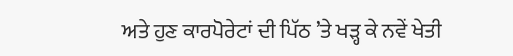ਅਤੇ ਹੁਣ ਕਾਰਪੋਰੇਟਾਂ ਦੀ ਪਿੱਠ ’ਤੇ ਖੜ੍ਹ ਕੇ ਨਵੇਂ ਖੇਤੀ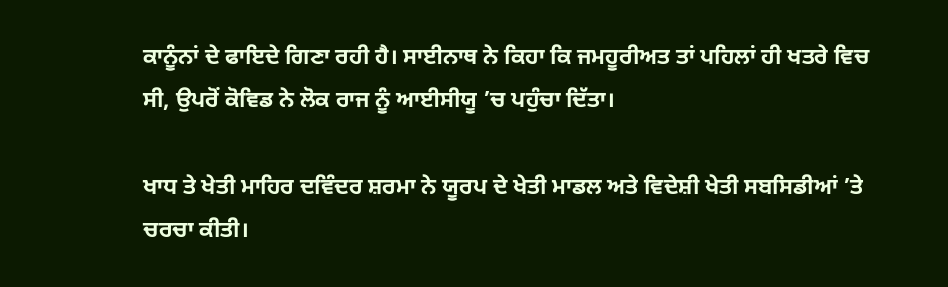ਕਾਨੂੰਨਾਂ ਦੇ ਫਾਇਦੇ ਗਿਣਾ ਰਹੀ ਹੈ। ਸਾਈਨਾਥ ਨੇ ਕਿਹਾ ਕਿ ਜਮਹੂਰੀਅਤ ਤਾਂ ਪਹਿਲਾਂ ਹੀ ਖਤਰੇ ਵਿਚ ਸੀ, ਉਪਰੋਂ ਕੋਵਿਡ ਨੇ ਲੋਕ ਰਾਜ ਨੂੰ ਆਈਸੀਯੂ ’ਚ ਪਹੁੰਚਾ ਦਿੱਤਾ।

ਖਾਧ ਤੇ ਖੇਤੀ ਮਾਹਿਰ ਦਵਿੰਦਰ ਸ਼ਰਮਾ ਨੇ ਯੂਰਪ ਦੇ ਖੇਤੀ ਮਾਡਲ ਅਤੇ ਵਿਦੇਸ਼ੀ ਖੇਤੀ ਸਬਸਿਡੀਆਂ ’ਤੇ ਚਰਚਾ ਕੀਤੀ।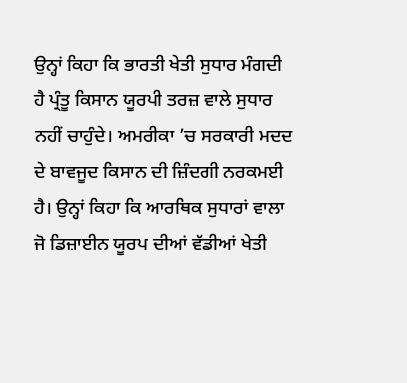ਉਨ੍ਹਾਂ ਕਿਹਾ ਕਿ ਭਾਰਤੀ ਖੇਤੀ ਸੁਧਾਰ ਮੰਗਦੀ ਹੈ ਪ੍ਰੰਤੂ ਕਿਸਾਨ ਯੂਰਪੀ ਤਰਜ਼ ਵਾਲੇ ਸੁਧਾਰ ਨਹੀਂ ਚਾਹੁੰਦੇ। ਅਮਰੀਕਾ ’ਚ ਸਰਕਾਰੀ ਮਦਦ ਦੇ ਬਾਵਜੂਦ ਕਿਸਾਨ ਦੀ ਜ਼ਿੰਦਗੀ ਨਰਕਮਈ ਹੈ। ਉਨ੍ਹਾਂ ਕਿਹਾ ਕਿ ਆਰਥਿਕ ਸੁਧਾਰਾਂ ਵਾਲਾ ਜੋ ਡਿਜ਼ਾਈਨ ਯੂਰਪ ਦੀਆਂ ਵੱਡੀਆਂ ਖੇਤੀ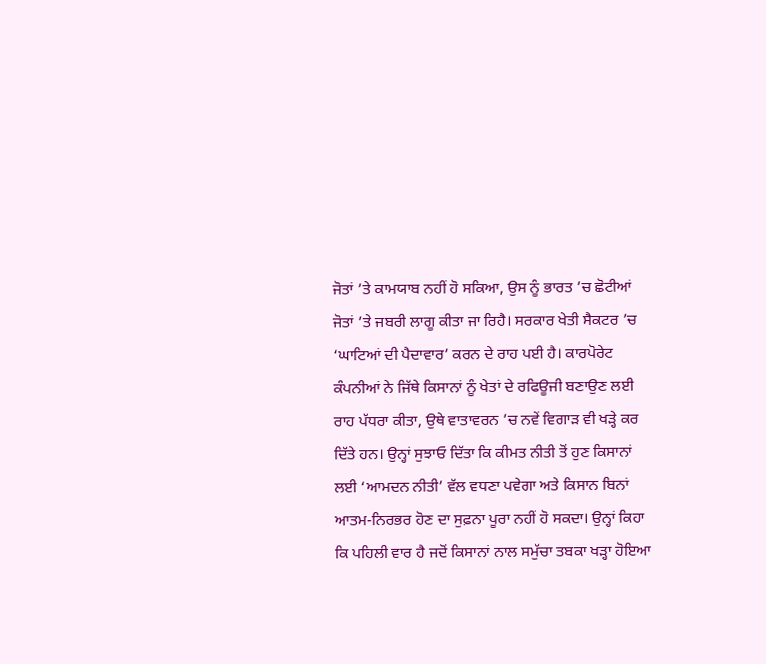ਜੋਤਾਂ ’ਤੇ ਕਾਮਯਾਬ ਨਹੀਂ ਹੋ ਸਕਿਆ, ਉਸ ਨੂੰ ਭਾਰਤ ’ਚ ਛੋਟੀਆਂ ਜੋਤਾਂ ’ਤੇ ਜਬਰੀ ਲਾਗੂ ਕੀਤਾ ਜਾ ਰਿਹੈ। ਸਰਕਾਰ ਖੇਤੀ ਸੈਕਟਰ ’ਚ ‘ਘਾਟਿਆਂ ਦੀ ਪੈਦਾਵਾਰ’ ਕਰਨ ਦੇ ਰਾਹ ਪਈ ਹੈ। ਕਾਰਪੋਰੇਟ ਕੰਪਨੀਆਂ ਨੇ ਜਿੱਥੇ ਕਿਸਾਨਾਂ ਨੂੰ ਖੇਤਾਂ ਦੇ ਰਫਿਊਜੀ ਬਣਾਉਣ ਲਈ ਰਾਹ ਪੱਧਰਾ ਕੀਤਾ, ਉਥੇ ਵਾਤਾਵਰਨ ’ਚ ਨਵੇਂ ਵਿਗਾੜ ਵੀ ਖੜ੍ਹੇ ਕਰ ਦਿੱਤੇ ਹਨ। ਉਨ੍ਹਾਂ ਸੁਝਾਓ ਦਿੱਤਾ ਕਿ ਕੀਮਤ ਨੀਤੀ ਤੋਂ ਹੁਣ ਕਿਸਾਨਾਂ ਲਈ ‘ਆਮਦਨ ਨੀਤੀ’ ਵੱਲ ਵਧਣਾ ਪਵੇਗਾ ਅਤੇ ਕਿਸਾਨ ਬਿਨਾਂ ਆਤਮ-ਨਿਰਭਰ ਹੋਣ ਦਾ ਸੁਫ਼ਨਾ ਪੂਰਾ ਨਹੀਂ ਹੋ ਸਕਦਾ। ਉਨ੍ਹਾਂ ਕਿਹਾ ਕਿ ਪਹਿਲੀ ਵਾਰ ਹੈ ਜਦੋਂ ਕਿਸਾਨਾਂ ਨਾਲ ਸਮੁੱਚਾ ਤਬਕਾ ਖੜ੍ਹਾ ਹੋਇਆ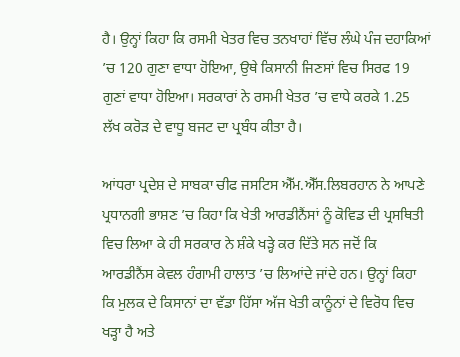ਹੈ। ਉਨ੍ਹਾਂ ਕਿਹਾ ਕਿ ਰਸਮੀ ਖੇਤਰ ਵਿਚ ਤਨਖਾਹਾਂ ਵਿੱਚ ਲੰਘੇ ਪੰਜ ਦਹਾਕਿਆਂ ’ਚ 120 ਗੁਣਾ ਵਾਧਾ ਹੋਇਆ, ਉਥੇ ਕਿਸਾਨੀ ਜਿਣਸਾਂ ਵਿਚ ਸਿਰਫ 19 ਗੁਣਾਂ ਵਾਧਾ ਹੋਇਆ। ਸਰਕਾਰਾਂ ਨੇ ਰਸਮੀ ਖੇਤਰ ’ਚ ਵਾਧੇ ਕਰਕੇ 1.25 ਲੱਖ ਕਰੋੜ ਦੇ ਵਾਧੂ ਬਜਟ ਦਾ ਪ੍ਰਬੰਧ ਕੀਤਾ ਹੈ।

ਆਂਧਰਾ ਪ੍ਰਦੇਸ਼ ਦੇ ਸਾਬਕਾ ਚੀਫ ਜਸਟਿਸ ਐੱਮ.ਐੱਸ.ਲਿਬਰਹਾਨ ਨੇ ਆਪਣੇ ਪ੍ਰਧਾਨਗੀ ਭਾਸ਼ਣ ’ਚ ਕਿਹਾ ਕਿ ਖੇਤੀ ਆਰਡੀਨੈਂਸਾਂ ਨੂੰ ਕੋਵਿਡ ਦੀ ਪ੍ਰਸਥਿਤੀ ਵਿਚ ਲਿਆ ਕੇ ਹੀ ਸਰਕਾਰ ਨੇ ਸ਼ੰਕੇ ਖੜ੍ਹੇ ਕਰ ਦਿੱਤੇ ਸਨ ਜਦੋਂ ਕਿ ਆਰਡੀਨੈਂਸ ਕੇਵਲ ਹੰਗਾਮੀ ਹਾਲਾਤ ’ਚ ਲਿਆਂਦੇ ਜਾਂਦੇ ਹਨ। ਉਨ੍ਹਾਂ ਕਿਹਾ ਕਿ ਮੁਲਕ ਦੇ ਕਿਸਾਨਾਂ ਦਾ ਵੱਡਾ ਹਿੱਸਾ ਅੱਜ ਖੇਤੀ ਕਾਨੂੰਨਾਂ ਦੇ ਵਿਰੋਧ ਵਿਚ ਖੜ੍ਹਾ ਹੈ ਅਤੇ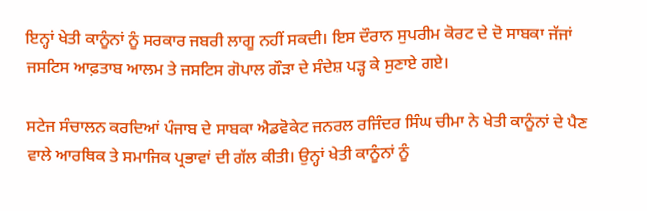ਇਨ੍ਹਾਂ ਖੇਤੀ ਕਾਨੂੰਨਾਂ ਨੂੰ ਸਰਕਾਰ ਜਬਰੀ ਲਾਗੂ ਨਹੀਂ ਸਕਦੀ। ਇਸ ਦੌਰਾਨ ਸੁਪਰੀਮ ਕੋਰਟ ਦੇ ਦੋ ਸਾਬਕਾ ਜੱਜਾਂ ਜਸਟਿਸ ਆਫ਼ਤਾਬ ਆਲਮ ਤੇ ਜਸਟਿਸ ਗੋਪਾਲ ਗੌੜਾ ਦੇ ਸੰਦੇਸ਼ ਪੜ੍ਹ ਕੇ ਸੁਣਾਏ ਗਏ।

ਸਟੇਜ ਸੰਚਾਲਨ ਕਰਦਿਆਂ ਪੰਜਾਬ ਦੇ ਸਾਬਕਾ ਐਡਵੋਕੇਟ ਜਨਰਲ ਰਜਿੰਦਰ ਸਿੰਘ ਚੀਮਾ ਨੇ ਖੇਤੀ ਕਾਨੂੰਨਾਂ ਦੇ ਪੈਣ ਵਾਲੇ ਆਰਥਿਕ ਤੇ ਸਮਾਜਿਕ ਪ੍ਰਭਾਵਾਂ ਦੀ ਗੱਲ ਕੀਤੀ। ਉਨ੍ਹਾਂ ਖੇਤੀ ਕਾਨੂੰਨਾਂ ਨੂੰ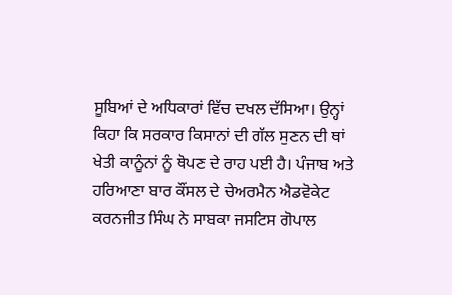ਸੂਬਿਆਂ ਦੇ ਅਧਿਕਾਰਾਂ ਵਿੱਚ ਦਖਲ ਦੱਸਿਆ। ਉਨ੍ਹਾਂ ਕਿਹਾ ਕਿ ਸਰਕਾਰ ਕਿਸਾਨਾਂ ਦੀ ਗੱਲ ਸੁਣਨ ਦੀ ਥਾਂ ਖੇਤੀ ਕਾਨੂੰਨਾਂ ਨੂੰ ਥੋਪਣ ਦੇ ਰਾਹ ਪਈ ਹੈ। ਪੰਜਾਬ ਅਤੇ ਹਰਿਆਣਾ ਬਾਰ ਕੌਂਸਲ ਦੇ ਚੇਅਰਮੈਨ ਐਡਵੋਕੇਟ ਕਰਨਜੀਤ ਸਿੰਘ ਨੇ ਸਾਬਕਾ ਜਸਟਿਸ ਗੋਪਾਲ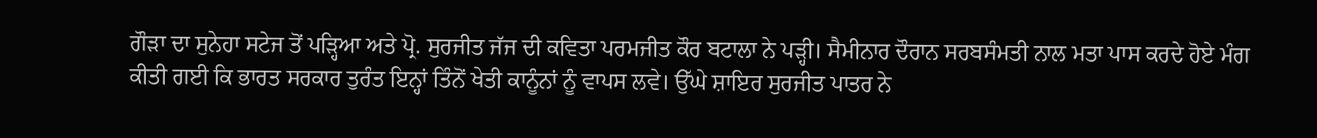ਗੌੜਾ ਦਾ ਸੁਨੇਹਾ ਸਟੇਜ ਤੋਂ ਪੜ੍ਹਿਆ ਅਤੇ ਪ੍ਰੋ. ਸੁਰਜੀਤ ਜੱਜ ਦੀ ਕਵਿਤਾ ਪਰਮਜੀਤ ਕੌਰ ਬਟਾਲਾ ਨੇ ਪੜ੍ਹੀ। ਸੈਮੀਨਾਰ ਦੌਰਾਨ ਸਰਬਸੰਮਤੀ ਨਾਲ ਮਤਾ ਪਾਸ ਕਰਦੇ ਹੋਏ ਮੰਗ ਕੀਤੀ ਗਈ ਕਿ ਭਾਰਤ ਸਰਕਾਰ ਤੁਰੰਤ ਇਨ੍ਹਾਂ ਤਿੰਨੋਂ ਖੇਤੀ ਕਾਨੂੰਨਾਂ ਨੂੰ ਵਾਪਸ ਲਵੇ। ਉੱਘੇ ਸ਼ਾਇਰ ਸੁਰਜੀਤ ਪਾਤਰ ਨੇ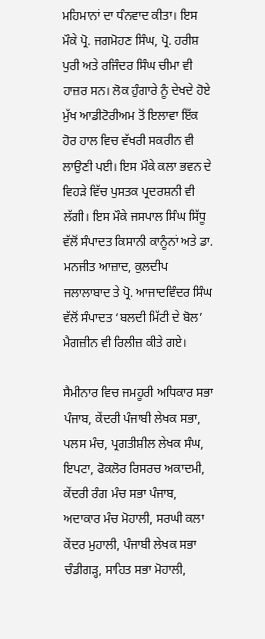ਮਹਿਮਾਨਾਂ ਦਾ ਧੰਨਵਾਦ ਕੀਤਾ। ਇਸ ਮੌਕੇ ਪ੍ਰੋ. ਜਗਮੋਹਣ ਸਿੰਘ, ਪ੍ਰੋ. ਹਰੀਸ਼ ਪੁਰੀ ਅਤੇ ਰਜਿੰਦਰ ਸਿੰਘ ਚੀਮਾ ਵੀ ਹਾਜ਼ਰ ਸਨ। ਲੋਕ ਹੁੰਗਾਰੇ ਨੂੰ ਦੇਖਦੇ ਹੋਏ ਮੁੱਖ ਆਡੀਟੋਰੀਅਮ ਤੋਂ ਇਲਾਵਾ ਇੱਕ ਹੋਰ ਹਾਲ ਵਿਚ ਵੱਖਰੀ ਸਕਰੀਨ ਵੀ ਲਾਉਣੀ ਪਈ। ਇਸ ਮੌਕੇ ਕਲਾ ਭਵਨ ਦੇ ਵਿਹੜੇ ਵਿੱਚ ਪੁਸਤਕ ਪ੍ਰਦਰਸ਼ਨੀ ਵੀ ਲੱਗੀ। ਇਸ ਮੌਕੇ ਜਸਪਾਲ ਸਿੰਘ ਸਿੱਧੂ ਵੱਲੋਂ ਸੰਪਾਦਤ ਕਿਸਾਨੀ ਕਾਨੂੰਨਾਂ ਅਤੇ ਡਾ. ਮਨਜੀਤ ਆਜ਼ਾਦ, ਕੁਲਦੀਪ ਜਲਾਲਾਬਾਦ ਤੇ ਪ੍ਰੋ. ਆਜਾਦਵਿੰਦਰ ਸਿੰਘ ਵੱਲੋਂ ਸੰਪਾਦਤ ‘ਬਲਦੀ ਮਿੱਟੀ ਦੇ ਬੋਲ’ ਮੈਗਜ਼ੀਨ ਵੀ ਰਿਲੀਜ਼ ਕੀਤੇ ਗਏ।

ਸੈਮੀਨਾਰ ਵਿਚ ਜਮਹੂਰੀ ਅਧਿਕਾਰ ਸਭਾ ਪੰਜਾਬ, ਕੇਂਦਰੀ ਪੰਜਾਬੀ ਲੇਖਕ ਸਭਾ, ਪਲਸ ਮੰਚ, ਪ੍ਰਗਤੀਸ਼ੀਲ ਲੇਖਕ ਸੰਘ, ਇਪਟਾ, ਫੋਕਲੋਰ ਰਿਸਰਚ ਅਕਾਦਮੀ, ਕੇਂਦਰੀ ਰੰਗ ਮੰਚ ਸਭਾ ਪੰਜਾਬ, ਅਦਾਕਾਰ ਮੰਚ ਮੋਹਾਲੀ, ਸਰਘੀ ਕਲਾ ਕੇਂਦਰ ਮੁਹਾਲੀ, ਪੰਜਾਬੀ ਲੇਖਕ ਸਭਾ ਚੰਡੀਗੜ੍ਹ, ਸਾਹਿਤ ਸਭਾ ਮੋਹਾਲੀ,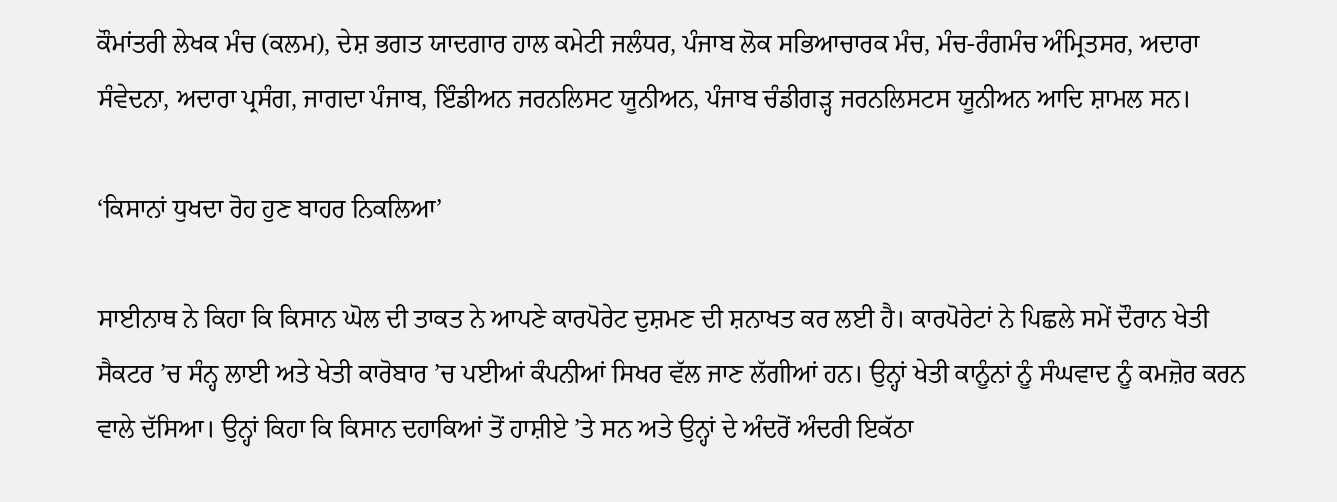ਕੌਮਾਂਤਰੀ ਲੇਖਕ ਮੰਚ (ਕਲਮ), ਦੇਸ਼ ਭਗਤ ਯਾਦਗਾਰ ਹਾਲ ਕਮੇਟੀ ਜਲੰਧਰ, ਪੰਜਾਬ ਲੋਕ ਸਭਿਆਚਾਰਕ ਮੰਚ, ਮੰਚ-ਰੰਗਮੰਚ ਅੰਮ੍ਰਿਤਸਰ, ਅਦਾਰਾ ਸੰਵੇਦਨਾ, ਅਦਾਰਾ ਪ੍ਰਸੰਗ, ਜਾਗਦਾ ਪੰਜਾਬ, ਇੰਡੀਅਨ ਜਰਨਲਿਸਟ ਯੂਨੀਅਨ, ਪੰਜਾਬ ਚੰਡੀਗੜ੍ਹ ਜਰਨਲਿਸਟਸ ਯੂਨੀਅਨ ਆਦਿ ਸ਼ਾਮਲ ਸਨ।

‘ਕਿਸਾਨਾਂ ਧੁਖਦਾ ਰੋਹ ਹੁਣ ਬਾਹਰ ਨਿਕਲਿਆ’

ਸਾਈਨਾਥ ਨੇ ਕਿਹਾ ਕਿ ਕਿਸਾਨ ਘੋਲ ਦੀ ਤਾਕਤ ਨੇ ਆਪਣੇ ਕਾਰਪੋਰੇਟ ਦੁਸ਼ਮਣ ਦੀ ਸ਼ਨਾਖਤ ਕਰ ਲਈ ਹੈ। ਕਾਰਪੋਰੇਟਾਂ ਨੇ ਪਿਛਲੇ ਸਮੇਂ ਦੌਰਾਨ ਖੇਤੀ ਸੈਕਟਰ ’ਚ ਸੰਨ੍ਹ ਲਾਈ ਅਤੇ ਖੇਤੀ ਕਾਰੋਬਾਰ ’ਚ ਪਈਆਂ ਕੰਪਨੀਆਂ ਸਿਖਰ ਵੱਲ ਜਾਣ ਲੱਗੀਆਂ ਹਨ। ਉਨ੍ਹਾਂ ਖੇਤੀ ਕਾਨੂੰਨਾਂ ਨੂੰ ਸੰਘਵਾਦ ਨੂੰ ਕਮਜ਼ੋਰ ਕਰਨ ਵਾਲੇ ਦੱਸਿਆ। ਉਨ੍ਹਾਂ ਕਿਹਾ ਕਿ ਕਿਸਾਨ ਦਹਾਕਿਆਂ ਤੋਂ ਹਾਸ਼ੀਏ ’ਤੇ ਸਨ ਅਤੇ ਉਨ੍ਹਾਂ ਦੇ ਅੰਦਰੋਂ ਅੰਦਰੀ ਇਕੱਠਾ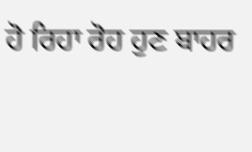ਹੋ ਰਿਹਾ ਰੋਹ ਹੁਣ ਬਾਹਰ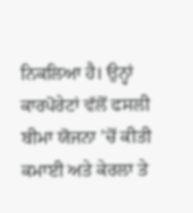ਨਿਕਲਿਆ ਹੈ। ਉਨ੍ਹਾਂ ਕਾਰਪੋਰੇਟਾਂ ਵੱਲੋਂ ਫਸਲੀ ਬੀਮਾ ਯੋਜਨਾ ’ਚੋਂ ਕੀਤੀ ਕਮਾਈ ਅਤੇ ਕੇਰਲਾ ਤੇ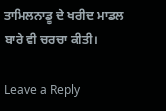ਤਾਮਿਲਨਾਡੂ ਦੇ ਖਰੀਦ ਮਾਡਲ ਬਾਰੇ ਵੀ ਚਰਚਾ ਕੀਤੀ।

Leave a Reply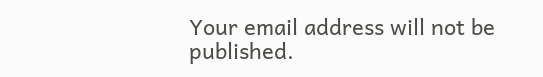Your email address will not be published.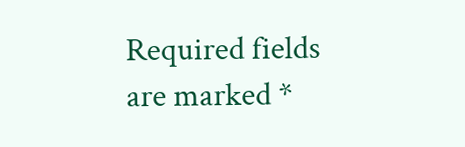Required fields are marked *